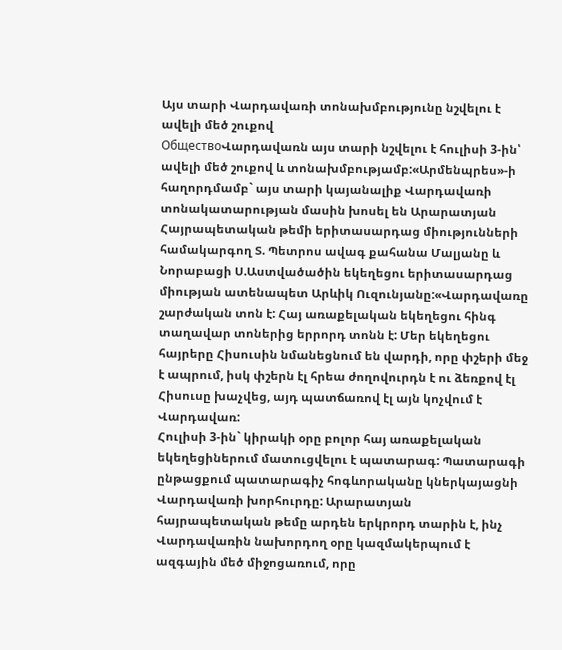Այս տարի Վարդավառի տոնախմբությունը նշվելու է ավելի մեծ շուքով
ОбществоՎարդավառն այս տարի նշվելու է հուլիսի 3-ին՝ ավելի մեծ շուքով և տոնախմբությամբ:«Արմենպրես»-ի հաղորդմամբ` այս տարի կայանալիք Վարդավառի տոնակատարության մասին խոսել են Արարատյան Հայրապետական թեմի երիտասարդաց միությունների համակարգող Տ. Պետրոս ավագ քահանա Մալյանը և Նորաբացի Ս.Աստվածածին եկեղեցու երիտասարդաց միության ատենապետ Արևիկ Ուզունյանը:«Վարդավառը շարժական տոն է: Հայ առաքելական եկեղեցու հինգ տաղավար տոներից երրորդ տոնն է: Մեր եկեղեցու հայրերը Հիսուսին նմանեցնում են վարդի, որը փշերի մեջ է ապրում, իսկ փշերն էլ հրեա ժողովուրդն է ու ձեռքով էլ Հիսուսը խաչվեց, այդ պատճառով էլ այն կոչվում է Վարդավառ:
Հուլիսի 3-ին` կիրակի օրը բոլոր հայ առաքելական եկեղեցիներում մատուցվելու է պատարագ: Պատարագի ընթացքում պատարագիչ հոգևորականը կներկայացնի Վարդավառի խորհուրդը: Արարատյան հայրապետական թեմը արդեն երկրորդ տարին է, ինչ Վարդավառին նախորդող օրը կազմակերպում է ազգային մեծ միջոցառում, որը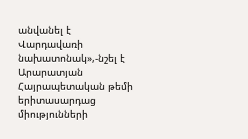անվանել է Վարդավառի նախատոնակ»,-նշել է Արարատյան Հայրապետական թեմի երիտասարդաց միությունների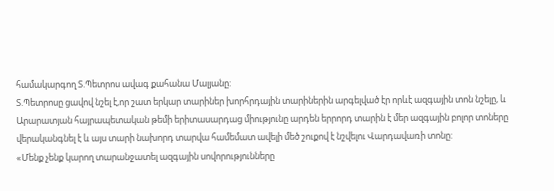համակարգող Տ.Պետրոս ավագ քահանա Մալյանը:
Տ.Պետրոսը ցավով նշել է,որ շատ երկար տարիներ խորհրդային տարիներին արգելված էր որևէ ազգային տոն նշելը, և Արարատյան հայրապետական թեմի երիտասարդաց միությունը արդեն երրորդ տարին է մեր ազգային բոլոր տոները վերականգնել է և այս տարի նախորդ տարվա համեմատ ավելի մեծ շուքով է նշվելու Վարդավառի տոնը:
«Մենք չենք կարող տարանջատել ազգային սովորությունները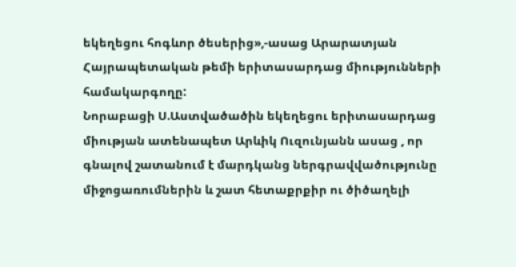եկեղեցու հոգևոր ծեսերից»,-ասաց Արարատյան Հայրապետական թեմի երիտասարդաց միությունների համակարգողը:
Նորաբացի Ս.Աստվածածին եկեղեցու երիտասարդաց միության ատենապետ Արևիկ Ուզունյանն ասաց , որ գնալով շատանում է մարդկանց ներգրավվածությունը միջոցառումներին և շատ հետաքրքիր ու ծիծաղելի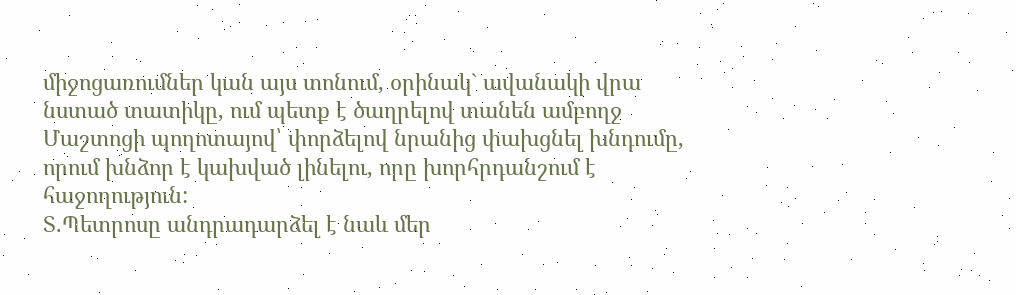միջոցառումներ կան այս տոնում, օրինակ` ավանակի վրա նստած տատիկը, ում պետք է ծաղրելով տանեն ամբողջ Մաշտոցի պողոտայով՝ փորձելով նրանից փախցնել խնդումը, որում խնձոր է կախված լինելու, որը խորհրդանշում է հաջողություն:
Տ.Պետրոսը անդրադարձել է նաև մեր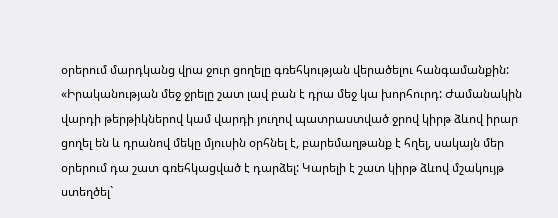օրերում մարդկանց վրա ջուր ցողելը գռեհկության վերածելու հանգամանքին:
«Իրականության մեջ ջրելը շատ լավ բան է դրա մեջ կա խորհուրդ: Ժամանակին վարդի թերթիկներով կամ վարդի յուղով պատրաստված ջրով կիրթ ձևով իրար ցողել են և դրանով մեկը մյուսին օրհնել է, բարեմաղթանք է հղել, սակայն մեր օրերում դա շատ գռեհկացված է դարձել: Կարելի է շատ կիրթ ձևով մշակույթ ստեղծել`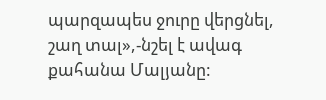պարզապես ջուրը վերցնել, շաղ տալ»,-նշել է ավագ քահանա Մալյանը: